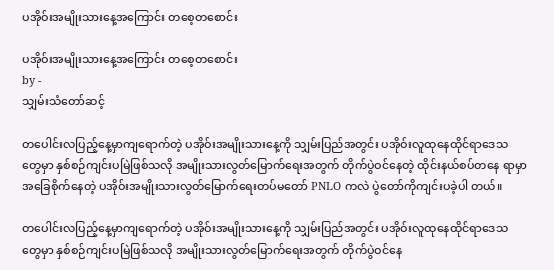ပအိုဝ်းအမျိုးသားနေ့အကြောင်း တစေ့တစောင်း

ပအိုဝ်းအမျိုးသားနေ့အကြောင်း တစေ့တစောင်း
by -
သျှမ်းသံတော်ဆင့်

တပေါင်းလပြည့်နေ့မှာကျရောက်တဲ့ ပအိုဝ်းအမျိုးသားနေ့ကို သျှမ်းပြည်အတွင်း ပအိုဝ်းလူထုနေထိုင်ရာဒေသ တွေမှာ နှစ်စဉ်ကျင်းပမြဲဖြစ်သလို အမျိုးသားလွတ်မြောက်ရေးအတွက် တိုက်ပွဲဝင်နေတဲ့ ထိုင်းနယ်စပ်တနေ ရာမှာအခြေစိုက်နေတဲ့ ပအိုဝ်းအမျိုးသားလွတ်မြောက်ရေးတပ်မတော် PNLO ကလဲ ပွဲတော်ကိုကျင်းပခဲ့ပါ တယ်။

တပေါင်းလပြည့်နေ့မှာကျရောက်တဲ့ ပအိုဝ်းအမျိုးသားနေ့ကို သျှမ်းပြည်အတွင်း ပအိုဝ်းလူထုနေထိုင်ရာဒေသ တွေမှာ နှစ်စဉ်ကျင်းပမြဲဖြစ်သလို အမျိုးသားလွတ်မြောက်ရေးအတွက် တိုက်ပွဲဝင်နေ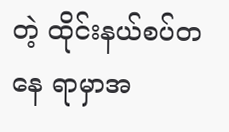တဲ့ ထိုင်းနယ်စပ်တနေ ရာမှာအ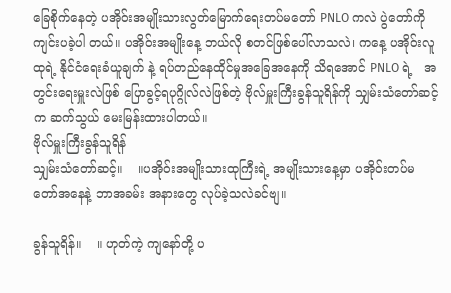ခြေစိုက်နေတဲ့ ပအိုဝ်းအမျိုးသားလွတ်မြောက်ရေးတပ်မတော် PNLO ကလဲ ပွဲတော်ကိုကျင်းပခဲ့ပါ တယ်။ ပအိုဝ်းအမျိုးနေ့ ဘယ်လို စတင်ဖြစ်ပေါ်လာသလဲ၊ ကနေ့ ပအိုဝ်းလူထုရဲ့ နိုင်ငံရေးခံယူချက် နဲ့ ရပ်တည်နေထိုင်မှုအခြေအနေကို သိရအောင် PNLO ရဲ့   အတွင်းရေးမှူးလဲဖြစ် ပြောခွင့်ရပုဂ္ဂိုလ်လဲဖြစ်တဲ့ ဗိုလ်မှူးကြီးခွန်သူရိန်ကို သျှမ်းသံတော်ဆင့်က ဆက်သွယ် မေးမြန်းထားပါတယ်။
ဗိုလ်မှူးကြီးခွန်သူရိန်
သျှမ်းသံတော်ဆင့်။    ။ပအိုဝ်းအမျိုးသားထုကြီးရဲ့ အမျိုးသားနေ့မှာ ပအိုဝ်းတပ်မတော်အနေနဲ့ ဘာအခမ်း အနားတွေ လုပ်ခဲ့သလဲခင်ဗျ။

ခွန်သူရိန်။    ။ ဟုတ်ကဲ့ ကျနော်တို့ ပ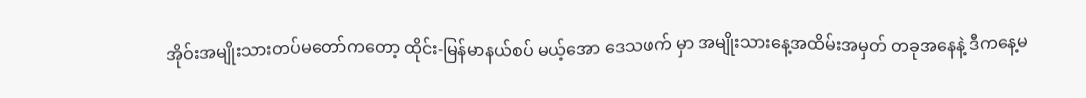အိုဝ်းအမျိုးသားတပ်မတော်ကတော့ ထိုင်း-မြန်မာနယ်စပ် မယ့်အော ဒေသဖက် မှာ အမျိုးသားနေ့အထိမ်းအမှတ် တခုအနေနဲ့ ဒီကနေ့မ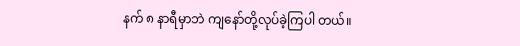နက် ၈ နာရီမှာဘဲ ကျနော်တို့လုပ်ခဲ့ကြပါ တယ်။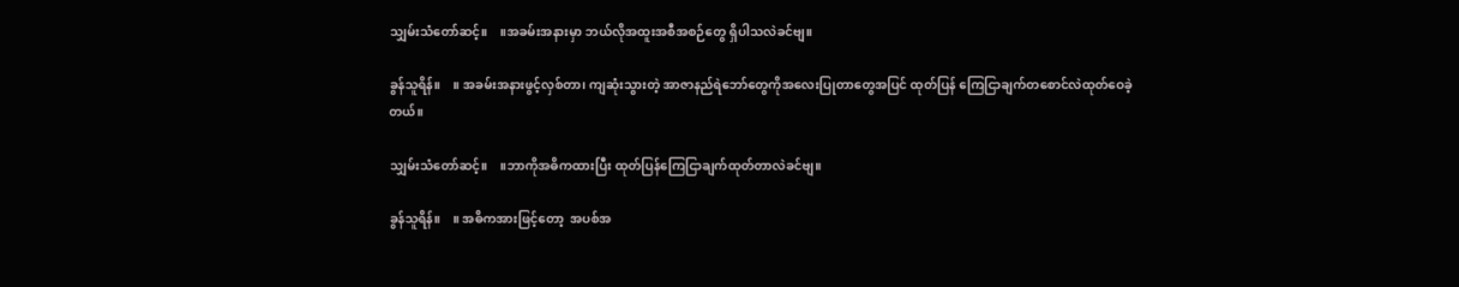သျှမ်းသံတော်ဆင့်။    ။အခမ်းအနားမှာ ဘယ်လိုအထူးအစီအစဉ်တွေ ရှိပါသလဲခင်ဗျ။

ခွန်သူရိန်။    ။ အခမ်းအနားဖွင့်လှစ်တာ၊ ကျဆုံးသွားတဲ့ အာဇာနည်ရဲဘော်တွေကိုအလေးပြုတာတွေအပြင် ထုတ်ပြန် ကြေငြာချက်တစောင်လဲထုတ်ဝေခဲ့တယ်။

သျှမ်းသံတော်ဆင့်။    ။ဘာကိုအဓိကထားပြီး ထုတ်ပြန်ကြေငြာချက်ထုတ်တာလဲခင်ဗျ။

ခွန်သူရိန်။    ။ အဓိကအားဖြင့်တော့  အပစ်အ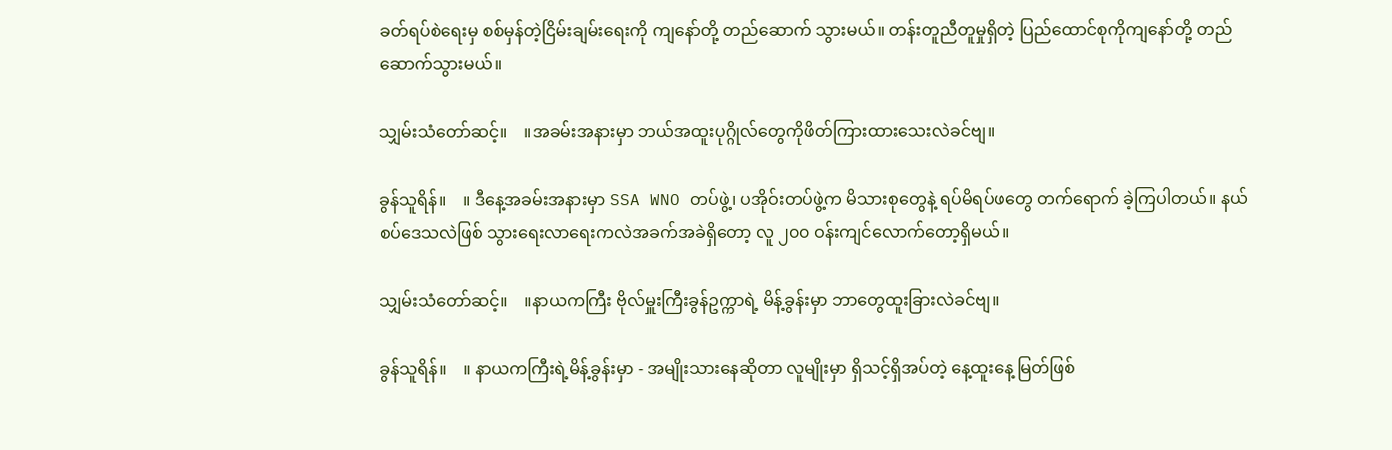ခတ်ရပ်စဲရေးမှ စစ်မှန်တဲ့ငြိမ်းချမ်းရေးကို ကျနော်တို့ တည်ဆောက် သွားမယ်။ တန်းတူညီတူမှုရှိတဲ့ ပြည်ထောင်စုကိုကျနော်တို့ တည်ဆောက်သွားမယ်။

သျှမ်းသံတော်ဆင့်။    ။အခမ်းအနားမှာ ဘယ်အထူးပုဂ္ဂိုလ်တွေကိုဖိတ်ကြားထားသေးလဲခင်ဗျ။

ခွန်သူရိန်။    ။ ဒီနေ့အခမ်းအနားမှာ SSA WNO တပ်ဖွဲ့၊ ပအိုဝ်းတပ်ဖွဲ့က မိသားစုတွေနဲ့ ရပ်မိရပ်ဖတွေ တက်ရောက် ခဲ့ကြပါတယ်။ နယ်စပ်ဒေသလဲဖြစ် သွားရေးလာရေးကလဲအခက်အခဲရှိတော့ လူ ၂၀၀ ဝန်းကျင်လောက်တော့ရှိမယ်။

သျှမ်းသံတော်ဆင့်။    ။နာယကကြီး ဗိုလ်မှူးကြီးခွန်ဥက္ကာရဲ့ မိန့်ခွန်းမှာ ဘာတွေထူးခြားလဲခင်ဗျ။

ခွန်သူရိန်။    ။ နာယကကြီးရဲ့မိန့်ခွန်းမှာ - အမျိုးသားနေဆိုတာ လူမျိုးမှာ ရှိသင့်ရှိအပ်တဲ့ နေ့ထူးနေ့ မြတ်ဖြစ်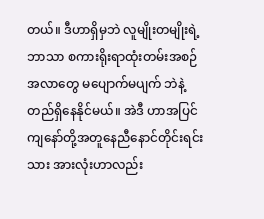တယ်။ ဒီဟာရှိမှဘဲ လူမျိုးတမျိုးရဲ့ဘာသာ စကားရိုးရာထုံးတမ်းအစဉ်အလာတွေ မပျောက်မပျက် ဘဲနဲ့တည်ရှိနေနိုင်မယ်။ အဲဒီ ဟာအပြင် ကျနော်တို့အတူနေညီနောင်တိုင်းရင်းသား အားလုံးဟာလည်း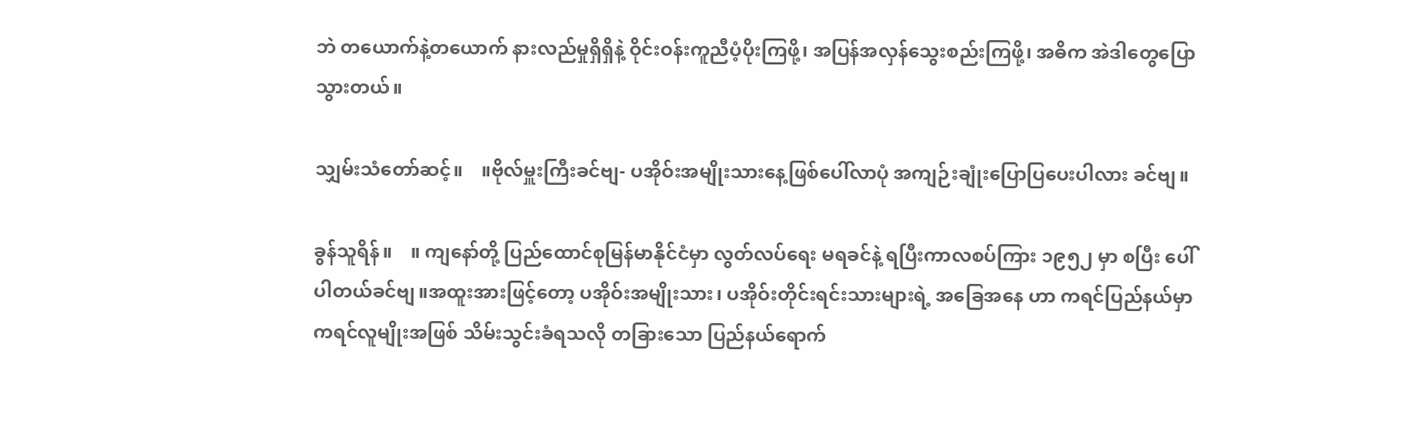ဘဲ တယောက်နဲ့တယောက် နားလည်မှုရှိရှိနဲ့ ဝိုင်းဝန်းကူညီပံ့ပိုးကြဖို့၊ အပြန်အလှန်သွေးစည်းကြဖို့၊ အဓိက အဲဒါတွေပြောသွားတယ်။

သျှမ်းသံတော်ဆင့်။    ။ဗိုလ်မှူးကြီးခင်ဗျ- ပအိုဝ်းအမျိုးသားနေ့ဖြစ်ပေါ်လာပုံ အကျဉ်းချုံးပြောပြပေးပါလား ခင်ဗျ။

ခွန်သူရိန်။    ။ ကျနော်တို့ ပြည်ထောင်စုမြန်မာနိုင်ငံမှာ လွတ်လပ်ရေး မရခင်နဲ့ ရပြီးကာလစပ်ကြား ၁၉၅၂ မှာ စပြီး ပေါ် ပါတယ်ခင်ဗျ။အထူးအားဖြင့်တော့ ပအိုဝ်းအမျိုးသား၊ ပအိုဝ်းတိုင်းရင်းသားများရဲ့ အခြေအနေ ဟာ ကရင်ပြည်နယ်မှာ ကရင်လူမျိုးအဖြစ် သိမ်းသွင်းခံရသလို တခြားသော ပြည်နယ်ရောက်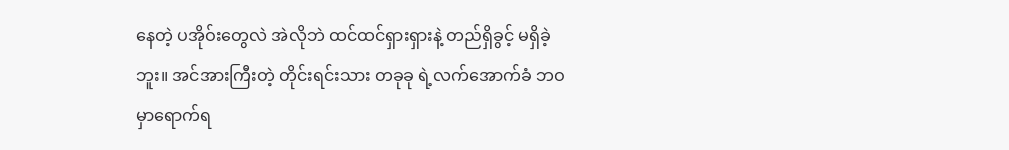နေတဲ့ ပအိုဝ်းတွေလဲ အဲလိုဘဲ ထင်ထင်ရှားရှားနဲ့ တည်ရှိခွင့် မရှိခဲ့ဘူး။ အင်အားကြီးတဲ့ တိုင်းရင်းသား တခုခု ရဲ့လက်အောက်ခံ ဘဝမှာရောက်ရ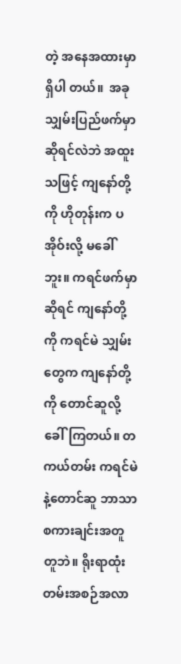တဲ့ အနေအထားမှာ ရှိပါ တယ်။  အခု သျှမ်းပြည်ဖက်မှာဆိုရင်လဲဘဲ အထူးသဖြင့် ကျနော်တို့ကို ဟိုတုန်းက ပအိုဝ်းလို့ မခေါ်ဘူး။ ကရင်ဖက်မှာဆိုရင် ကျနော်တို့ကို ကရင်မဲ သျှမ်းတွေက ကျနော်တို့ကို တောင်ဆူလို့ခေါ်ကြတယ်။ တကယ်တမ်း ကရင်မဲနဲ့တောင်ဆူ ဘာသာ စကားချင်းအတူတူဘဲ။ ရိုးရာထုံးတမ်းအစဉ်အလာ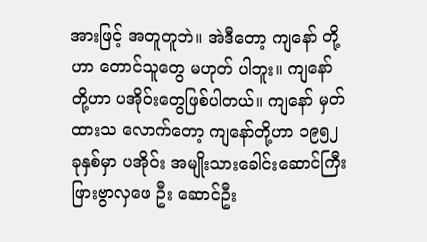အားဖြင့် အတူတူဘဲ။ အဲဒီတော့ ကျနော် တို့ဟာ တောင်သူတွေ မဟုတ် ပါဘူး။ ကျနော်တို့ဟာ ပအိုဝ်းတွေဖြစ်ပါတယ်။ ကျနော် မှတ်ထားသ လောက်တော့ ကျနော်တို့ဟာ ၁၉၅၂ ခုနှစ်မှာ ပအိုဝ်း အမျိုးသားခေါင်းဆောင်ကြီး ဖြားဗွာလှဖေ ဦး ဆောင်ဦး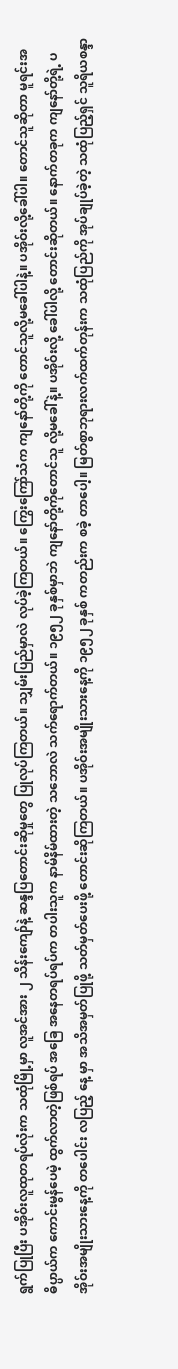ရွက်ပြုပြီး ပအိုဝ်းလူထုတရပ်လုံးက သထုံမြို့မှာ လူအင်အား ၂ သိန်းကျော်နဲ့ ဆန္ဒပြတောင်းဆိုမှုတွေ ပြုလုပ်ကြတယ်။ သျှမ်းပြည်မှာလဲ လုပ်ခဲ့ကြတယ်။ ကြွေးကြော်သံက ကျနော်တို့ကို တောင်သူလို့မခေါ်ပါနဲ့။ ပအိုဝ်းလို့ခေါ်ပါ။ တောင်သူဆိုတာ မူရင်းအဓိပ္ပာယ်က ကောင်းမွန်ပေမဲ့ ထွက်လာတဲ့ဖြစ်ရပ် အခြေ အနေတရပ်ရပ်က တပါးသူက နာမ်နိမ်ထားတဲ့ သဘောလဲ သက်ရောက်တယ်။ ၁၉၅၂ ခုနှစ်မှာဘဲ ကျနော်တို့ကိုတောင်သူ လို့မခေါ်နဲ့။ ပအိုဝ်းလို့ ခေါ်ပါလို့ တောင်းဆိုတယ်။ နောက်တခုက ကျနော်တို့ရဲ့ ပအိုဝ်းအမျိုးသားနေ့ကို တပေါင်း လပြည့် နေ့ မှာ အသိအမှတ်ပြုဖို့ သတ်မှတ်ပေးဖို့ တောင်းဆိုကြတယ်။ ပအိုဝ်းအမျိုးသားနေ့ကို ၁၉၅၂ ခုနှစ် ကတည်းက စခဲ့ တာပေါ့။ မြတ်စွာဘုရားလက်ထက်တုန်းက သထုံပြည်ကို အုပ်ချုပ်ခဲ့တဲ့ သထုံပြည့်ရှင် သူရိယစန္ဒာ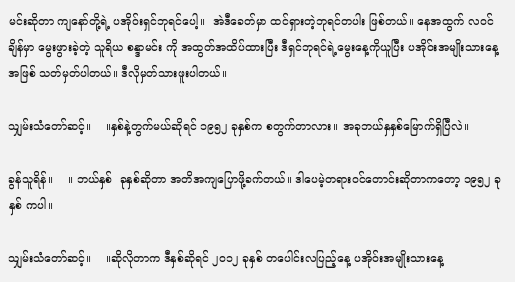မင်းဆိုတာ ကျနော်တို့ရဲ့ ပအိုဝ်းရှင်ဘုရင်ပေါ့။  အဲဒီခေတ်မှာ ထင်ရှားတဲ့ဘုရင်တပါး ဖြစ်တယ်။ နေအထွက် လဝင်ချိန်မှာ မွေးဖွားခဲ့တဲ့ သူရိယ စန္ဒာမင်း ကို အထွတ်အထိပ်ထားပြီး ဒီရှင်ဘုရင်ရဲ့မွေးနေ့ကိုယူပြီး ပအိုဝ်းအမျိုးသားနေ့အဖြစ် သတ်မှတ်ပါတယ်။ ဒီလိုမှတ်သားဖူးပါတယ်။

သျှမ်းသံတော်ဆင့်။    ။နှစ်နဲ့တွက်မယ်ဆိုရင် ၁၉၅၂ ခုနှစ်က စတွက်တာလား။ အခုဘယ်နှနှစ်မြောက်ရှိပြီလဲ။

ခွန်သူရိန်။    ။ ဘယ်နှစ်  ခုနှစ်ဆိုတာ အတိအကျပြောဖို့ခက်တယ်။ ဒါပေမဲ့တရားဝင်တောင်းဆိုတာကတော့ ၁၉၅၂ ခုနှစ် ကပါ။

သျှမ်းသံတော်ဆင့်။    ။ဆိုလိုတာက ဒီနှစ်ဆိုရင် ၂၀၁၂ ခုနှစ် တပေါင်းလပြည့်နေ့ ပအိုဝ်းအမျိုးသားနေ့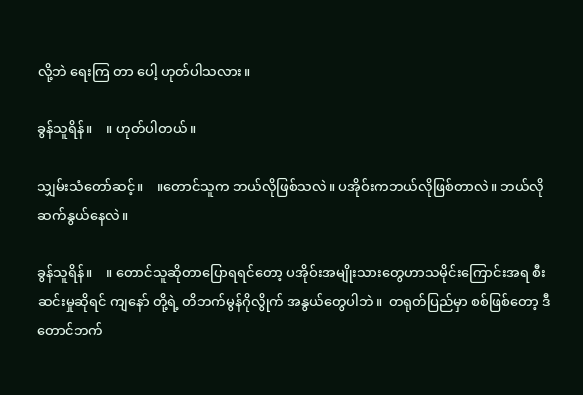လို့ဘဲ ရေးကြ တာ ပေါ့ ဟုတ်ပါသလား။

ခွန်သူရိန်။    ။ ဟုတ်ပါတယ်။

သျှမ်းသံတော်ဆင့်။    ။တောင်သူက ဘယ်လိုဖြစ်သလဲ။ ပအိုဝ်းကဘယ်လိုဖြစ်တာလဲ။ ဘယ်လိုဆက်နွယ်နေလဲ။

ခွန်သူရိန်။    ။ တောင်သူဆိုတာပြောရရင်တော့ ပအိုဝ်းအမျိုးသားတွေဟာသမိုင်းကြောင်းအရ စီးဆင်းမှုဆိုရင် ကျနော် တို့ရဲ့ တိဘက်မွန်ဂိုလွိုက် အနွယ်တွေပါဘဲ။  တရုတ်ပြည်မှာ စစ်ဖြစ်တော့ ဒီတောင်ဘက်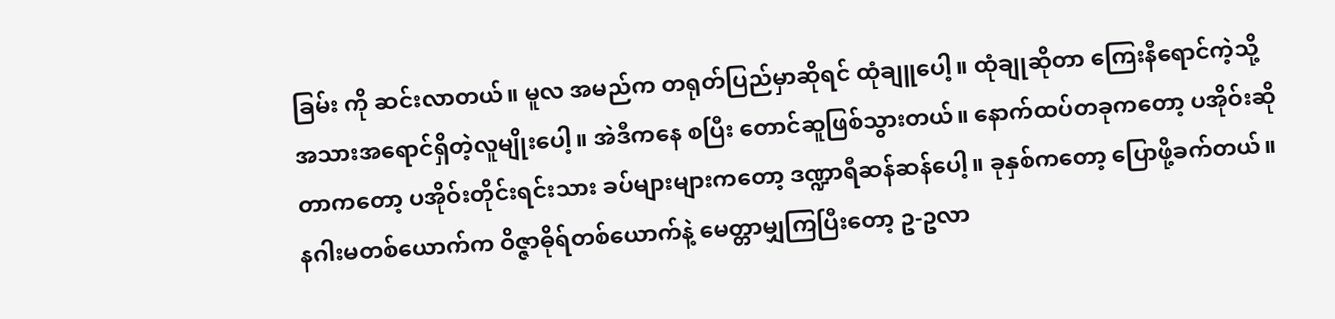ခြမ်း ကို ဆင်းလာတယ်။ မူလ အမည်က တရုတ်ပြည်မှာဆိုရင် ထုံချူပေါ့။ ထုံချုဆိုတာ ကြေးနီရောင်ကဲ့သို့ အသားအရောင်ရှိတဲ့လူမျိုးပေါ့။ အဲဒီကနေ စပြီး တောင်ဆူဖြစ်သွားတယ်။ နောက်ထပ်တခုကတော့ ပအိုဝ်းဆိုတာကတော့ ပအိုဝ်းတိုင်းရင်းသား ခပ်များများကတော့ ဒဏ္ဍာရီဆန်ဆန်ပေါ့။ ခုနှစ်ကတော့ ပြောဖို့ခက်တယ်။ နဂါးမတစ်ယောက်က ဝိဇ္ဇာဓိုရ်တစ်ယောက်နဲ့ မေတ္တာမျှကြပြီးတော့ ဥ-ဥလာ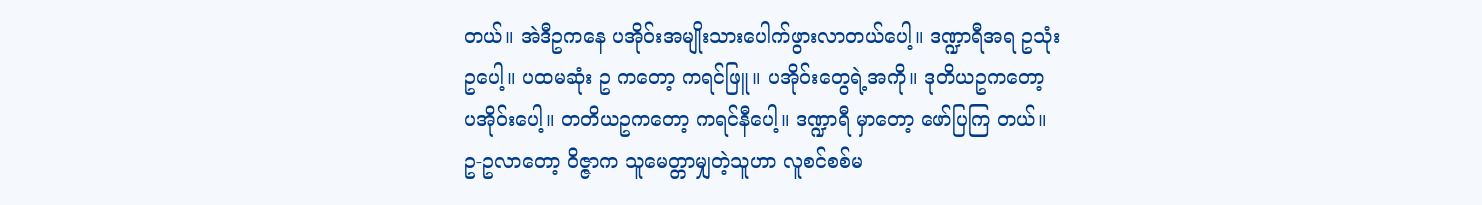တယ်။ အဲဒီဥကနေ ပအိုဝ်းအမျိုးသားပေါက်ဖွားလာတယ်ပေါ့။ ဒဏ္ဍာရီအရ ဥသုံးဥပေါ့။ ပထမဆုံး ဥ ကတော့ ကရင်ဖြူ။ ပအိုဝ်းတွေရဲ့အကို။ ဒုတိယဥကတော့ ပအိုဝ်းပေါ့။ တတိယဥကတော့ ကရင်နီပေါ့။ ဒဏ္ဍာရီ မှာတော့ ဖော်ပြကြ တယ်။ ဥ-ဥလာတော့ ဝိဇ္ဇာက သူမေတ္တာမျှတဲ့သူဟာ လူစင်စစ်မ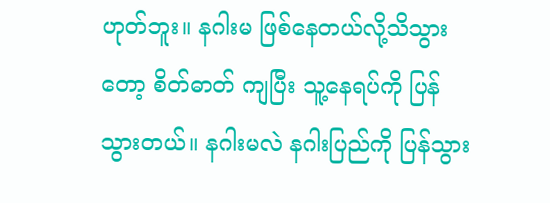ဟုတ်ဘူး။ နဂါးမ ဖြစ်နေတယ်လို့သိသွားတော့ စိတ်ဓာတ် ကျပြီး သူ့နေရပ်ကို ပြန်သွားတယ်။ နဂါးမလဲ နဂါးပြည်ကို ပြန်သွား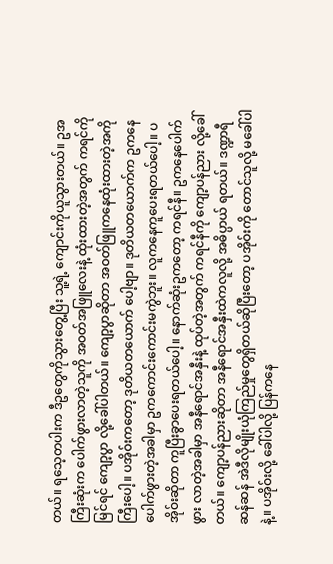တယ်။ ရသေ့တပါးက ဒီဥတွေကိုသွားတွေ့ပြီး သူ့ရဲ့ ကျောင်းကိုယူသွားတယ်။ ဥအကြီးဆုံးက ပေါက်ဖွားလာတဲ့သူကို အဝတ်အဖြူလေးနဲ့ ထုံးထားတဲ့အတွက် ကရင်ကိုမြင်ရင် ကျော့ပွာ လို့ခေါ်ပါတယ်။ ကျော့ပွာဆိုတာ အဝတ်ဖြူကနေထုံးထားတဲ့အကိုကြီးပေါ့။ ပအိုဝ်းကတော့ ဒုတိယတယောက် ပေါ့ဗျာ။ ဒုတိယတယောက်က ဥကနေပေါက်ဖွားတဲ့အခါမှာ ဥကကောင်းကောင်းမကွဲဘူး။ လူကနေကူပေးရတယ်ပေါ့။ ပအိုဝ်းဆိုတာ ကူပြီးခွာပေးရတယ်ပေါ့။ နောက်ဆုံးဥကတော့ ကရင်နီ။ ဥကနေပေါက်ဖွား လာတဲ့အခါမှာ အနီရောင်အနှီးနဲ့ ထုပ်တဲ့အတွက် ကရင်နီကို ကျော့ပန်ညား လို့ခေါ်တယ်။ ကျော့ပန်ညားဆိုတာ အနီရောင်အနှီးထဲကလူလို့ အဓိပ္ပာယ် ရတယ်။ ဒဏ္ဍာရီဆန်ဆန် အဲဒီလိုမျိုးယုံကြည်မှုတွေရှိတယ်ဆိုပြီးတော့ ပအိုဝ်းကို တောင်သူလို့ မခေါ်ပါနဲ့။ ပအိုဝ်းလို့ ခေါ်ပါလို့ ပြန်ကနေ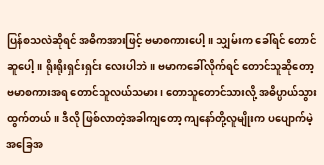ပြန်စသလဲဆိုရင် အဓိကအားဖြင့် ဗမာစကားပေါ့။ သျှမ်းက ခေါ်ရင် တောင်ဆူပေါ့။ ရိုးရိုးရှင်းရှင်း လေးပါဘဲ။ ဗမာကခေါ်လိုက်ရင် တောင်သူဆိုတော့ ဗမာစကားအရ တောင်သူလယ်သမား၊ တောသူတောင်သားလို့ အဓိပ္ပာယ်သွားထွက်တယ်။ ဒီလို ဖြစ်လာတဲ့အခါကျတော့ ကျနော်တို့လူမျိုးက ပပျောက်မဲ့အခြေအ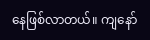နေဖြစ်လာတယ်။ ကျနော်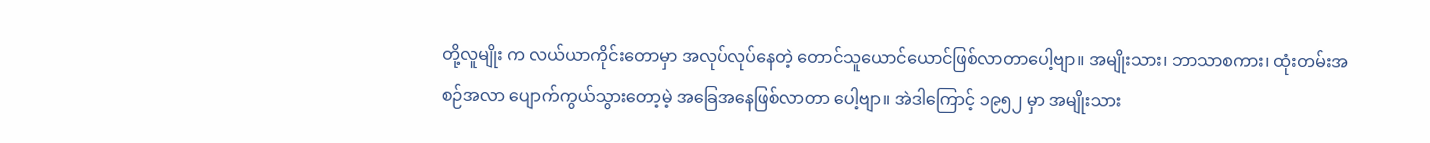တို့လူမျိုး က လယ်ယာကိုင်းတောမှာ အလုပ်လုပ်နေတဲ့ တောင်သူယောင်ယောင်ဖြစ်လာတာပေါ့ဗျာ။ အမျိုးသား၊ ဘာသာစကား၊ ထုံးတမ်းအစဉ်အလာ ပျောက်ကွယ်သွားတော့မဲ့ အခြေအနေဖြစ်လာတာ ပေါ့ဗျာ။ အဲဒါကြောင့် ၁၉၅၂ မှာ အမျိုးသား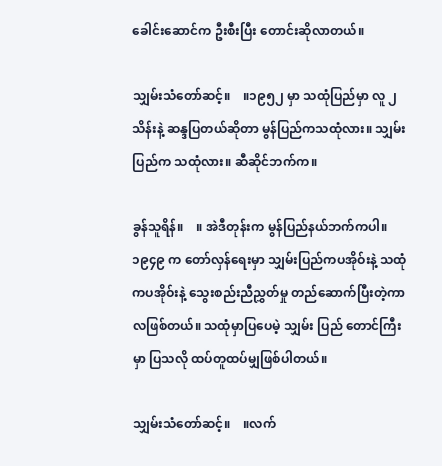ခေါင်းဆောင်က ဦးစီးပြီး တောင်းဆိုလာတယ်။

သျှမ်းသံတော်ဆင့်။    ။၁၉၅၂ မှာ သထုံပြည်မှာ လူ ၂ သိန်းနဲ့ ဆန္ဒပြတယ်ဆိုတာ မွန်ပြည်ကသထုံလား။ သျှမ်းပြည်က သထုံလား။ ဆီဆိုင်ဘက်က။

ခွန်သူရိန်။    ။ အဲဒီတုန်းက မွန်ပြည်နယ်ဘက်ကပါ။ ၁၉၄၉ က တော်လှန်ရေးမှာ သျှမ်းပြည်ကပအိုဝ်းနဲ့ သထုံ ကပအိုဝ်းနဲ့ သွေးစည်းညီညွှတ်မှု တည်ဆောက်ပြီးတဲ့ကာလဖြစ်တယ်။ သထုံမှာပြပေမဲ့ သျှမ်း ပြည် တောင်ကြီးမှာ ပြသလို ထပ်တူထပ်မျှဖြစ်ပါတယ်။

သျှမ်းသံတော်ဆင့်။    ။လက်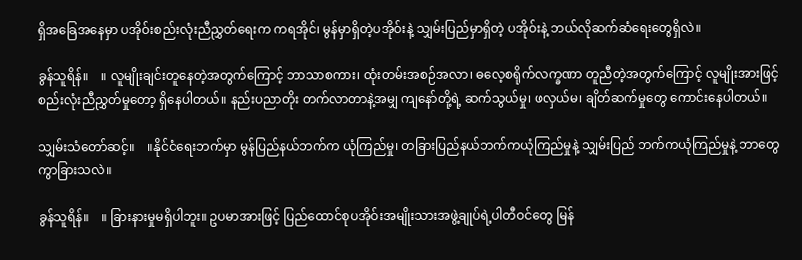ရှိအခြေအနေမှာ ပအိုဝ်းစည်းလုံးညီညွှတ်ရေးက ကရအိုင်၊ မွန်မှာရှိတဲ့ပအိုဝ်းနဲ့ သျှမ်းပြည်မှာရှိတဲ့ ပအိုဝ်းနဲ့ ဘယ်လိုဆက်ဆံရေးတွေရှိလဲ။

ခွန်သူရိန်။    ။ လူမျိုးချင်းတူနေတဲ့အတွက်ကြောင့် ဘာသာစကား၊ ထုံးတမ်းအစဉ်အလာ၊ ဓလေ့စရိုက်လက္ခဏာ တူညီတဲ့အတွက်ကြောင့် လူမျိုးအားဖြင့် စည်းလုံးညီညွှတ်မှုတော့ ရှိနေပါတယ်။ နည်းပညာတိုး တက်လာတာနဲ့အမျှ ကျနော်တို့ရဲ့ ဆက်သွယ်မှု၊ ဖလှယ်မ၊ ချိတ်ဆက်မှုတွေ ကောင်းနေပါတယ်။

သျှမ်းသံတော်ဆင့်။    ။နိုင်ငံရေးဘက်မှာ မွန်ပြည်နယ်ဘက်က ယုံကြည်မှု၊ တခြားပြည်နယ်ဘက်ကယုံကြည်မှုနဲ့ သျှမ်းပြည် ဘက်ကယုံကြည်မှုနဲ့ ဘာတွေကွာခြားသလဲ။

ခွန်သူရိန်။    ။ ခြားနားမှုမရှိပါဘူး။ ဥပမာအားဖြင့် ပြည်ထောင်စုပအိုဝ်းအမျိုးသားအဖွဲ့ချုပ်ရဲ့ပါတီဝင်တွေ မြန်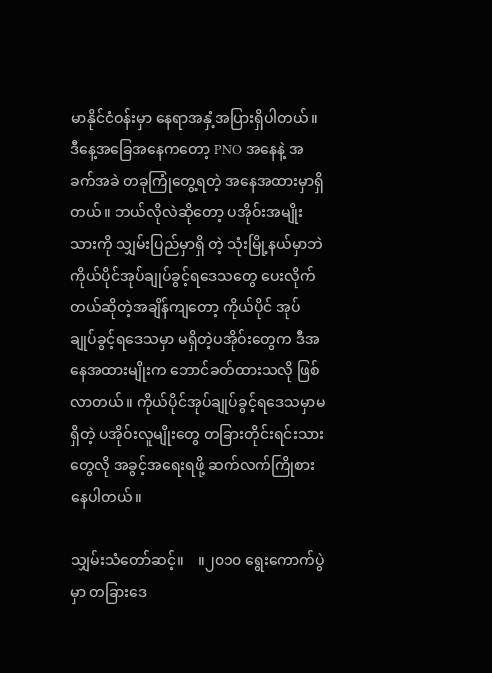မာနိုင်ငံဝန်းမှာ နေရာအနှံ့အပြားရှိပါတယ်။ ဒီနေ့အခြေအနေကတော့ PNO အနေနဲ့ အခက်အခဲ တခုကြုံတွေ့ရတဲ့ အနေအထားမှာရှိတယ်။ ဘယ်လိုလဲဆိုတော့ ပအိုဝ်းအမျိုးသားကို သျှမ်းပြည်မှာရှိ တဲ့ သုံးမြို့နယ်မှာဘဲ ကိုယ်ပိုင်အုပ်ချုပ်ခွင့်ရဒေသတွေ ပေးလိုက်တယ်ဆိုတဲ့အချိန်ကျတော့ ကိုယ်ပိုင် အုပ်ချုပ်ခွင့်ရဒေသမှာ မရှိတဲ့ပအိုဝ်းတွေက ဒီအနေအထားမျိုးက ဘောင်ခတ်ထားသလို ဖြစ်လာတယ်။ ကိုယ်ပိုင်အုပ်ချုပ်ခွင့်ရဒေသမှာမရှိတဲ့ ပအိုဝ်းလူမျိုးတွေ တခြားတိုင်းရင်းသားတွေလို အခွင့်အရေးရဖို့ ဆက်လက်ကြိုစားနေပါတယ်။

သျှမ်းသံတော်ဆင့်။    ။၂၀၁၀ ရွေးကောက်ပွဲမှာ တခြားဒေ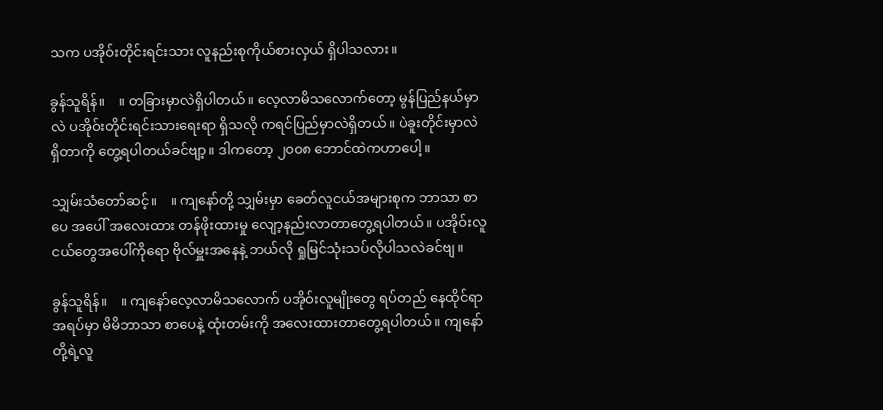သက ပအိုဝ်းတိုင်းရင်းသား လူနည်းစုကိုယ်စားလှယ် ရှိပါသလား။

ခွန်သူရိန်။    ။ တခြားမှာလဲရှိပါတယ်။ လေ့လာမိသလောက်တော့ မွန်ပြည်နယ်မှာလဲ ပအိုဝ်းတိုင်းရင်းသားရေးရာ ရှိသလို ကရင်ပြည်မှာလဲရှိတယ်။ ပဲခူးတိုင်းမှာလဲရှိတာကို တွေ့ရပါတယ်ခင်ဗျာ့။ ဒါကတော့ ၂၀၀၈ ဘောင်ထဲကဟာပေါ့။

သျှမ်းသံတော်ဆင့်။    ။ ကျနော်တို့ သျှမ်းမှာ ခေတ်လူငယ်အများစုက ဘာသာ စာပေ အပေါ် အလေးထား တန်ဖိုးထားမှု လျော့နည်းလာတာတွေ့ရပါတယ်။ ပအိုဝ်းလူငယ်တွေအပေါ်ကိုရော ဗိုလ်မှူးအနေနဲ့ ဘယ်လို ရှုမြင်သုံးသပ်လိုပါသလဲခင်ဗျ။

ခွန်သူရိန်။    ။ ကျနော်လေ့လာမိသလောက် ပအိုဝ်းလူမျိုးတွေ ရပ်တည် နေထိုင်ရာအရပ်မှာ မိမိဘာသာ စာပေနဲ့ ထုံးတမ်းကို အလေးထားတာတွေ့ရပါတယ်။ ကျနော်တို့ရဲ့လူ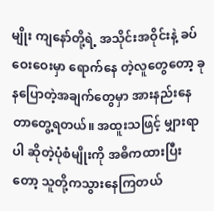မျိုး ကျနော်တို့ရဲ့ အသိုင်းအဝိုင်းနဲ့ ခပ်ဝေးဝေးမှာ ရောက်နေ တဲ့လူတွေတော့ ခုနပြောတဲ့အချက်တွေမှာ အားနည်းနေတာတွေ့ရတယ်။ အထူးသဖြင့် မျှားရာပါ ဆိုတဲ့ပုံစံမျိုးကို အဓိကထားပြီးတော့ သူတို့ကသွားနေကြတယ်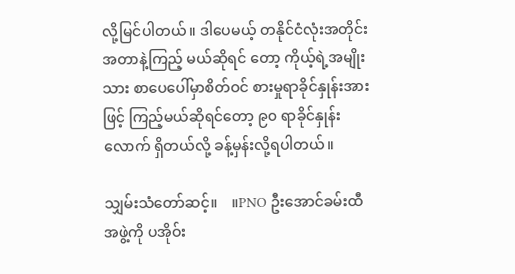လို့မြင်ပါတယ်။ ဒါပေမယ့် တနိုင်ငံလုံးအတိုင်းအတာနဲ့ကြည့် မယ်ဆိုရင် တော့ ကိုယ့်ရဲ့အမျိုးသား စာပေပေါ်မှာစိတ်ဝင် စားမှုရာခိုင်နှုန်းအားဖြင့် ကြည့်မယ်ဆိုရင်တော့ ၉၀ ရာခိုင်နှုန်းလောက် ရှိတယ်လို့ ခန့်မှန်းလို့ရပါတယ်။

သျှမ်းသံတော်ဆင့်။    ။PNO ဦးအောင်ခမ်းထီအဖွဲ့ကို ပအိုဝ်း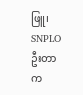ဖြူ၊   SNPLO  ဦးတာက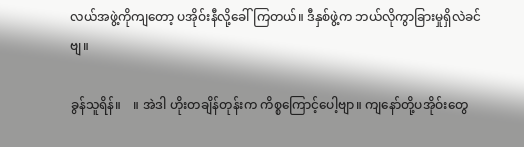လယ်အဖွဲ့ကိုကျတော့ ပအိုဝ်းနီလို့ခေါ်ကြတယ်။ ဒီနှစ်ဖွဲ့က ဘယ်လိုကွာခြားမှုရှိလဲခင်ဗျ။

ခွန်သူရိန်။    ။ အဲဒါ ဟိုးတချိန်တုန်းက ကိစ္စကြောင့်ပေါ့ဗျာ။ ကျနော်တို့ပအိုဝ်းတွေ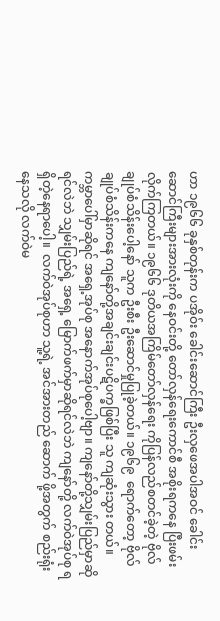ဟာ ၁၉၆၆ ခုနှစ်တုန်းက ပအိုဝ်း ခေါင်းဆောင်ကြီး ဦးလှဖေအပါအဝင် ခေါင်းဆောင်ကြီးများအားလုံးကို နေဝင်းတို့ တော်လှန်ရေးကောင်စီ အစိုးရကနေ ပြီးဖမ်းလိုက်ကြတယ်။ ၁၉၆၆ ဒုတိယအကြိမ်တော်လှန်ရေး ကိုပြန်လည်စတင်ခဲ့တဲ့ ဗိုလ်ချုပ်စံသိန်းပေါ့နော် သူက ဦးစီး ဦးဆောင်မှုပြုခဲ့တယ်။ ၁၉၆၉  ရောက်တော့ ဗိုလ်ချုပ်စံသိန်းကနေ ကျနော်တို့အချင်းချင်းပဋိပက္ခဖြစ်ပြီး သူ ကျဆုံးသွား တယ်။ ကမ္ဘာပေါ်မှာဆိုရင် အရှေ့အုပ်စု အနောက်အုပ်စုပေါ့ဗျာ။ ကျနော်တို့သျှမ်းပြည်မှာဆိုရင်လဲဘဲ သျှမ်းပြည်ရဲ့ အရှေ့ မြောက်ဖက်မှာဆိုရင်လဲဘဲ ကျနော်တို့ လက်ဝဲအုပ်စု ရရှိတဲ့နေရာပေါ့။  လက်ဝဲအုပ်စုဟာ သူ့ရဲ့ အင်အားတည် ဆောက် ဖို့အတွက် စည်းရုံးနေသလို လက်ဝဲမ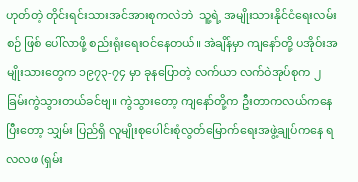ဟုတ်တဲ့ တိုင်းရင်းသားအင်အားစုကလဲဘဲ  သူ့ရဲ့ အမျိုးသားနိုင်ငံရေးလမ်းစဉ် ဖြစ် ပေါ်လာဖို့ စည်းရုံးရေးဝင်နေတယ်။ အဲချိန်မှာ ကျနော်တို့ ပအိုဝ်းအမျိုးသားတွေက ၁၉၇၃-၇၄ မှာ ခုနပြောတဲ့ လက်ယာ လက်ဝဲအုပ်စုက ၂ ခြမ်းကွဲသွားတယ်ခင်ဗျ။ ကွဲသွားတော့ ကျနော်တို့က ဦးတာကလယ်ကနေပြီးတော့ သျှမ်း ပြည်ရှိ လူမျိုးစုပေါင်းစုံလွတ်မြောက်ရေးအဖွဲ့ချုပ်ကနေ ရလလဖ (ရှမ်း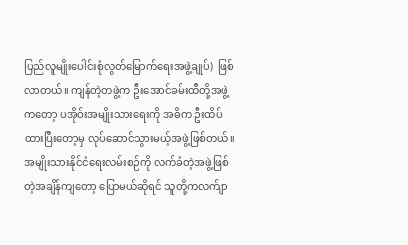ပြည်လူမျိုးပေါင်းစုံလွတ်မြောက်ရေးအဖွဲ့ချုပ်)  ဖြစ်လာတယ်။ ကျန်တဲ့တဖွဲ့က ဦးအောင်ခမ်းထီတို့အဖွဲ့ကတော့ ပအိုဝ်းအမျိုးသားရေးကို အဓိက ဦးထိပ်ထားပြီးတော့မှ လုပ်ဆောင်သွားမယ့်အဖွဲ့ဖြစ်တယ်။ အမျိုးသားနိုင်ငံရေးလမ်းစဉ်ကို လက်ခံတဲ့အဖွဲ့ဖြစ်တဲ့အချိန်ကျတော့ ပြောမယ်ဆိုရင် သူတို့ကလက်ျာ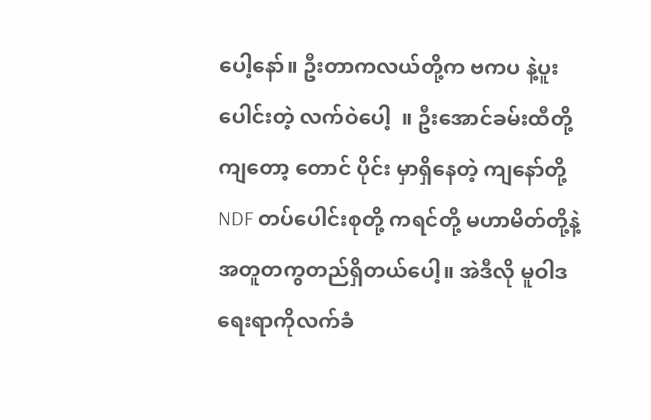ပေါ့နော်။ ဦးတာကလယ်တို့က ဗကပ နဲ့ပူးပေါင်းတဲ့ လက်ဝဲပေါ့  ။ ဦးအောင်ခမ်းထီတို့ကျတော့ တောင် ပိုင်း မှာရှိနေတဲ့ ကျနော်တို့ NDF တပ်ပေါင်းစုတို့ ကရင်တို့ မဟာမိတ်တို့နဲ့ အတူတကွတည်ရှိတယ်ပေါ့။ အဲဒီလို မူဝါဒ ရေးရာကိုလက်ခံ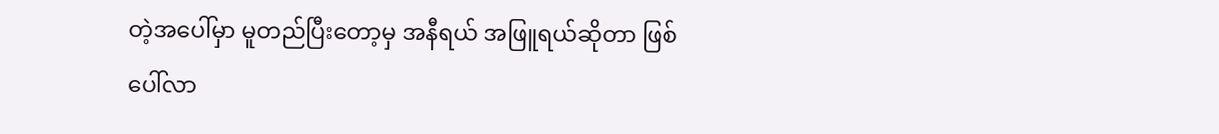တဲ့အပေါ်မှာ မူတည်ပြီးတော့မှ အနီရယ် အဖြူရယ်ဆိုတာ ဖြစ်ပေါ်လာ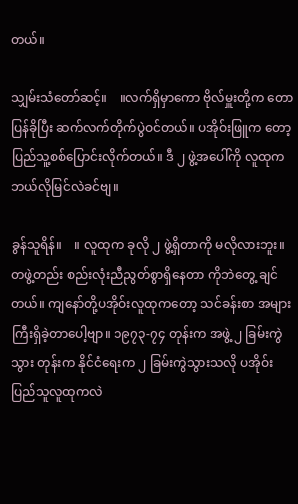တယ်။

သျှမ်းသံတော်ဆင့်။    ။လက်ရှိမှာကော ဗိုလ်မှူးတို့က တောပြန်ခိုပြီး ဆက်လက်တိုက်ပွဲဝင်တယ်။ ပအိုဝ်းဖြူက တော့ ပြည်သူ့စစ်ပြောင်းလိုက်တယ်။ ဒီ ၂ ဖွဲ့အပေါ်ကို လူထုက ဘယ်လိုမြင်လဲခင်ဗျ။

ခွန်သူရိန်။    ။ လူထုက ခုလို ၂ ဖွဲ့ရှိတာကို မလိုလားဘူး။ တဖွဲ့တည်း စည်းလုံးညီညွတ်စွာရှိနေတာ ကိုဘဲတွေ့ ချင် တယ်။ ကျနော်တို့ပအိုဝ်းလူထုကတော့ သင်ခန်းစာ အများကြီးရှိခဲ့တာပေါ့ဗျာ။ ၁၉၇၃-၇၄ တုန်းက အဖွဲ့ ၂ ခြမ်းကွဲ သွား တုန်းက နိုင်ငံရေးက ၂ ခြမ်းကွဲသွားသလို ပအိုဝ်း ပြည်သူလူထုကလဲ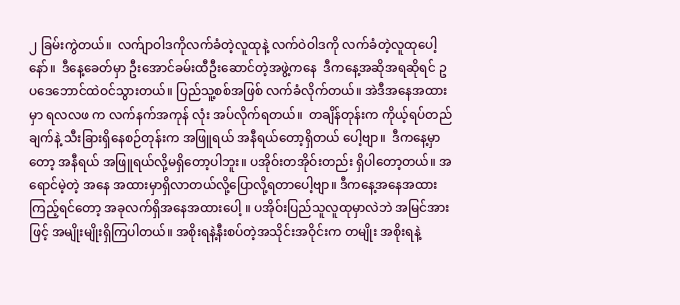၂ ခြမ်းကွဲတယ်။  လက်ျာဝါဒကိုလက်ခံတဲ့လူထုနဲ့ လက်ဝဲဝါဒကို လက်ခံတဲ့လူထုပေါ့နော်။  ဒီနေ့ခေတ်မှာ ဦးအောင်ခမ်းထီဦးဆောင်တဲ့အဖွဲ့ကနေ  ဒီကနေ့အဆိုအရဆိုရင် ဥပဒေဘောင်ထဲဝင်သွားတယ်။ ပြည်သူ့စစ်အဖြစ် လက်ခံလိုက်တယ်။ အဲဒီအနေအထားမှာ ရလလဖ က လက်နက်အကုန် လုံး အပ်လိုက်ရတယ်။  တချိန်တုန်းက ကိုယ့်ရပ်တည်ချက်နဲ့ သီးခြားရှိနေစဉ်တုန်းက အဖြူရယ် အနီရယ်တော့ရှိတယ် ပေါ့ဗျာ။  ဒီကနေ့မှာတော့ အနီရယ် အဖြူရယ်လို့မရှိတော့ပါဘူး။ ပအိုဝ်းတအိုဝ်းတည်း ရှိပါတော့တယ်။ အရောင်မဲ့တဲ့ အနေ အထားမှာရှိလာတယ်လို့ပြောလို့ရတာပေါ့ဗျာ။ ဒီကနေ့အနေအထားကြည့်ရင်တော့ အခုလက်ရှိအနေအထားပေါ့ ။ ပအိုဝ်းပြည်သူလူထုမှာလဲဘဲ အမြင်အားဖြင့် အမျိုးမျိုးရှိကြပါတယ်။ အစိုးရနဲ့နီးစပ်တဲ့အသိုင်းအဝိုင်းက တမျိုး အစိုးရနဲ့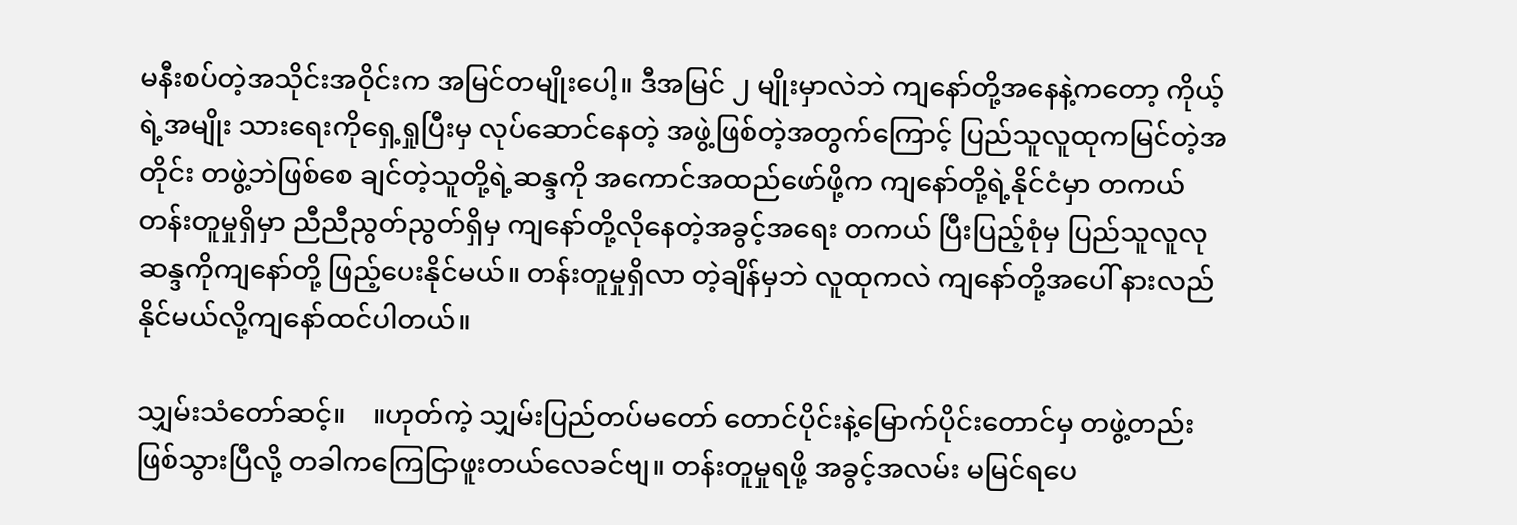မနီးစပ်တဲ့အသိုင်းအဝိုင်းက အမြင်တမျိုးပေါ့။ ဒီအမြင် ၂ မျိုးမှာလဲဘဲ ကျနော်တို့အနေနဲ့ကတော့ ကိုယ့်ရဲ့အမျိုး သားရေးကိုရှေ့ရှုပြီးမှ လုပ်ဆောင်နေတဲ့ အဖွဲ့ဖြစ်တဲ့အတွက်ကြောင့် ပြည်သူလူထုကမြင်တဲ့အတိုင်း တဖွဲ့ဘဲဖြစ်စေ ချင်တဲ့သူတို့ရဲ့ဆန္ဒကို အကောင်အထည်ဖော်ဖို့က ကျနော်တို့ရဲ့နိုင်ငံမှာ တကယ်တန်းတူမှုရှိမှာ ညီညီညွတ်ညွတ်ရှိမှ ကျနော်တို့လိုနေတဲ့အခွင့်အရေး တကယ် ပြီးပြည့်စုံမှ ပြည်သူလူလုဆန္ဒကိုကျနော်တို့ ဖြည့်ပေးနိုင်မယ်။ တန်းတူမှုရှိလာ တဲ့ချိန်မှဘဲ လူထုကလဲ ကျနော်တို့အပေါ် နားလည်နိုင်မယ်လို့ကျနော်ထင်ပါတယ်။

သျှမ်းသံတော်ဆင့်။    ။ဟုတ်ကဲ့ သျှမ်းပြည်တပ်မတော် တောင်ပိုင်းနဲ့မြောက်ပိုင်းတောင်မှ တဖွဲ့တည်းဖြစ်သွားပြီလို့ တခါကကြေငြာဖူးတယ်လေခင်ဗျ။ တန်းတူမှုရဖို့ အခွင့်အလမ်း မမြင်ရပေ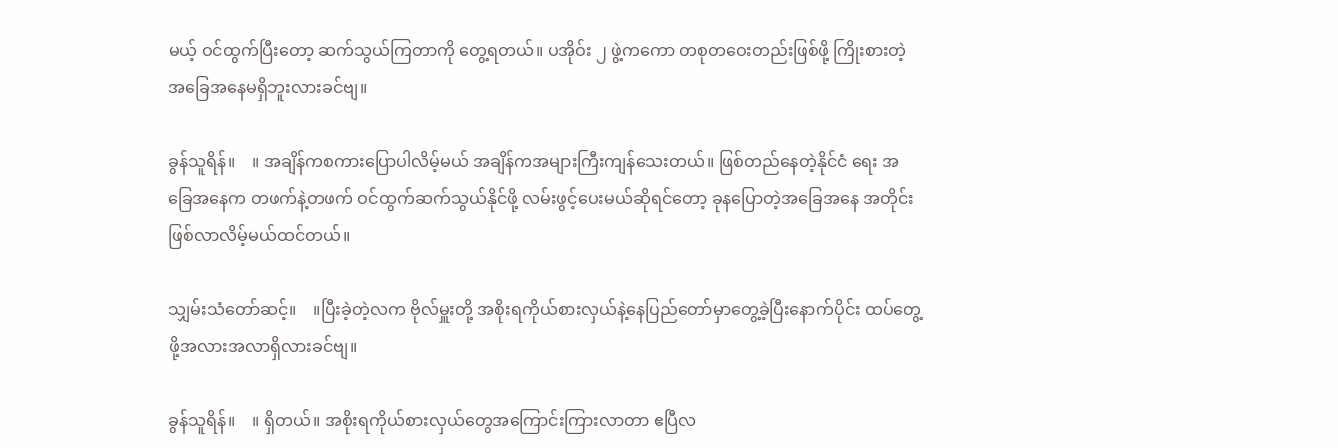မယ့် ဝင်ထွက်ပြီးတော့ ဆက်သွယ်ကြတာကို တွေ့ရတယ်။ ပအိုဝ်း ၂ ဖွဲ့ကကော တစုတဝေးတည်းဖြစ်ဖို့ ကြိုးစားတဲ့အခြေအနေမရှိဘူးလားခင်ဗျ။

ခွန်သူရိန်။    ။ အချိန်ကစကားပြောပါလိမ့်မယ် အချိန်ကအများကြီးကျန်သေးတယ်။ ဖြစ်တည်နေတဲ့နိုင်ငံ ရေး အခြေအနေက တဖက်နဲ့တဖက် ဝင်ထွက်ဆက်သွယ်နိုင်ဖို့ လမ်းဖွင့်ပေးမယ်ဆိုရင်တော့ ခုနပြောတဲ့အခြေအနေ အတိုင်းဖြစ်လာလိမ့်မယ်ထင်တယ်။

သျှမ်းသံတော်ဆင့်။    ။ပြီးခဲ့တဲ့လက ဗိုလ်မှူးတို့ အစိုးရကိုယ်စားလှယ်နဲ့နေပြည်တော်မှာတွေ့ခဲ့ပြီးနောက်ပိုင်း ထပ်တွေ့ဖို့အလားအလာရှိလားခင်ဗျ။

ခွန်သူရိန်။    ။ ရှိတယ်။ အစိုးရကိုယ်စားလှယ်တွေအကြောင်းကြားလာတာ ဧပြီလ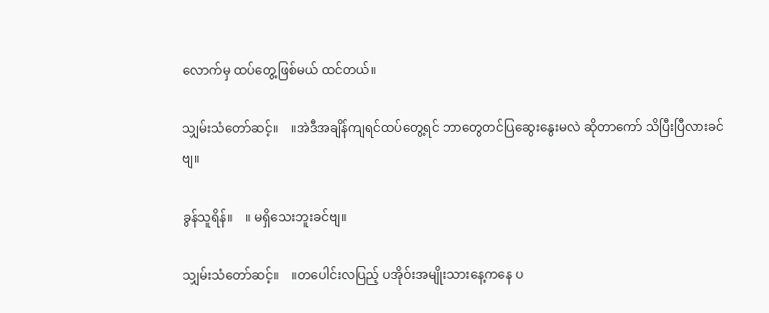လောက်မှ ထပ်တွေ့ဖြစ်မယ် ထင်တယ်။

သျှမ်းသံတော်ဆင့်။    ။အဲဒီအချိန်ကျရင်ထပ်တွေ့ရင် ဘာတွေတင်ပြဆွေးနွေးမလဲ ဆိုတာကော် သိပြီးပြီလားခင်ဗျ။

ခွန်သူရိန်။    ။ မရှိသေးဘူးခင်ဗျ။

သျှမ်းသံတော်ဆင့်။    ။တပေါင်းလပြည့် ပအိုဝ်းအမျိုးသားနေ့ကနေ ပ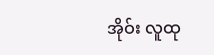အိုဝ်း လူထု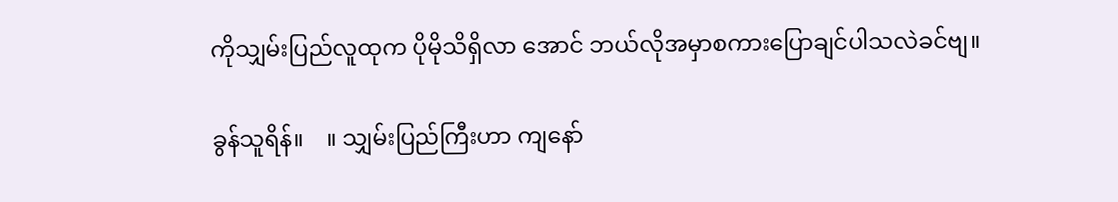ကိုသျှမ်းပြည်လူထုက ပိုမိုသိရှိလာ အောင် ဘယ်လိုအမှာစကားပြောချင်ပါသလဲခင်ဗျ။

ခွန်သူရိန်။    ။ သျှမ်းပြည်ကြီးဟာ ကျနော်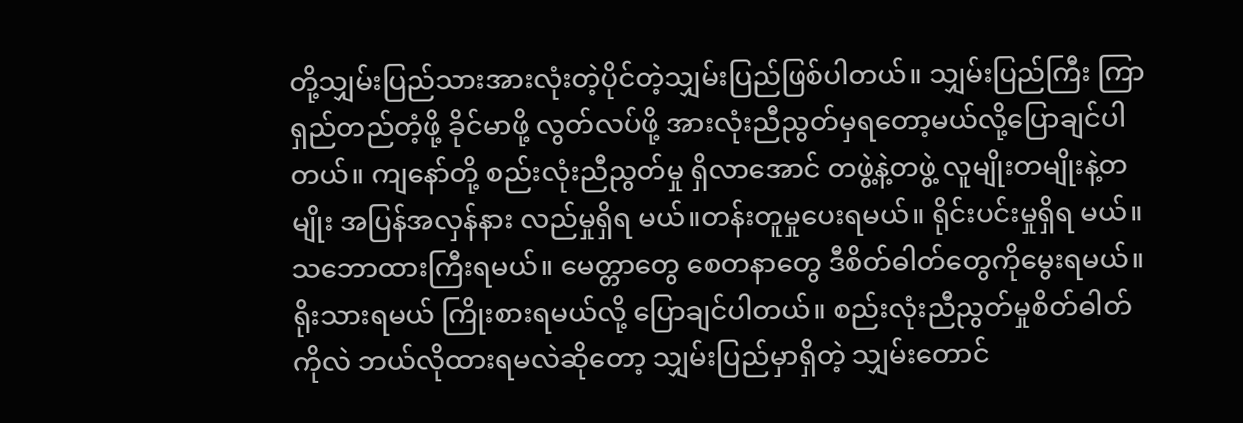တို့သျှမ်းပြည်သားအားလုံးတဲ့ပိုင်တဲ့သျှမ်းပြည်ဖြစ်ပါတယ်။ သျှမ်းပြည်ကြီး ကြာရှည်တည်တံ့ဖို့ ခိုင်မာဖို့ လွတ်လပ်ဖို့ အားလုံးညီညွတ်မှရတော့မယ်လို့ပြောချင်ပါတယ်။ ကျနော်တို့ စည်းလုံးညီညွတ်မှု ရှိလာအောင် တဖွဲ့နဲ့တဖွဲ့ လူမျိုးတမျိုးနဲ့တမျိုး အပြန်အလှန်နား လည်မှုရှိရ မယ်။တန်းတူမှုပေးရမယ်။ ရိုင်းပင်းမှုရှိရ မယ်။သဘောထားကြီးရမယ်။ မေတ္တာတွေ စေတနာတွေ ဒီစိတ်ဓါတ်တွေကိုမွေးရမယ်။ ရိုးသားရမယ် ကြိုးစားရမယ်လို့ ပြောချင်ပါတယ်။ စည်းလုံးညီညွတ်မှုစိတ်ဓါတ် ကိုလဲ ဘယ်လိုထားရမလဲဆိုတော့ သျှမ်းပြည်မှာရှိတဲ့ သျှမ်းတောင်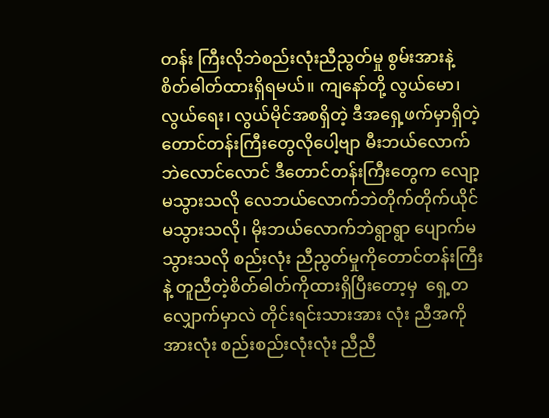တန်း ကြီးလိုဘဲစည်းလုံးညီညွတ်မှု စွမ်းအားနဲ့ စိတ်ဓါတ်ထားရှိရမယ်။ ကျနော်တို့ လွယ်မော၊ လွယ်ရေး၊ လွယ်မိုင်အစရှိတဲ့ ဒီအရှေ့ဖက်မှာရှိတဲ့ တောင်တန်းကြီးတွေလိုပေါ့ဗျာ မီးဘယ်လောက်ဘဲလောင်လောင် ဒီတောင်တန်းကြီးတွေက လျော့ မသွားသလို လေဘယ်လောက်ဘဲတိုက်တိုက်ယိုင်မသွားသလို၊ မိုးဘယ်လောက်ဘဲရွာရွာ ပျောက်မသွားသလို စည်းလုံး ညီညွတ်မှုကိုတောင်တန်းကြီးနဲ့ တူညီတဲ့စိတ်ဓါတ်ကိုထားရှိပြီးတော့မှ  ရှေ့တလျှောက်မှာလဲ တိုင်းရင်းသားအား လုံး ညီအကို အားလုံး စည်းစည်းလုံးလုံး ညီညီ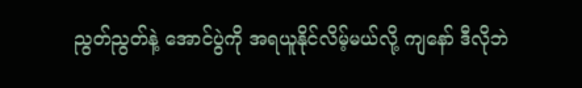ညွတ်ညွတ်နဲ့ အောင်ပွဲကို အရယူနိုင်လိမ့်မယ်လို့ ကျနော် ဒီလိုဘဲ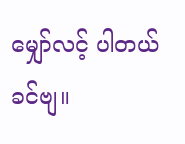မျှော်လင့် ပါတယ်ခင်ဗျ။